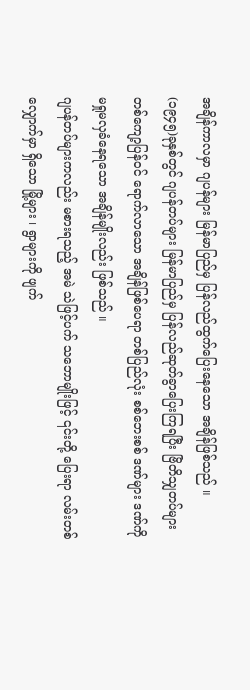အချိန်ကာလမှာ ဂျပန်များ မြန်မာပြည်မှ ပြန်လည်ထွက်ပြေးနေသော အချိန်ဖြစ်သည် ။
(၁၉၄၅)ခုနှစ်တွင် ဂျပန်တပ်များ မြန်မာပြည်မှ ပြန်လည်ဆုတ်ခွာပြေးကြရပြီး ဗြိတိသျှတပ်များ တစ်ကျော့ပြန်ဝင် ရောက်လာသော အချိန်ဖြစ်ပေရာ တစ်ပြည်လုံး စစ်ဘေးစစ် ဒဏ်များ ဒဏ်ကို မရှုမလှခံနေရသော အချိန်မျိုးလည်း ဖြစ်သည် ။
ဂျပန်တပ်များကလည်း မစားရသည့် အမဲ သဲဖြင့်ပက် သဘောမျိုးဖြင့် ၎င်းတို့ ပြေးရာ လမ်းတစ်လျှောက်မှာ ရှိသော မြို့များ ၊ ရွာများကို ဖျက်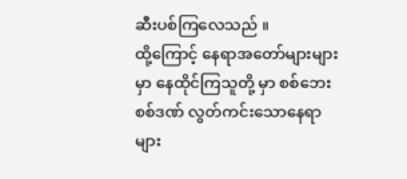ဆီးပစ်ကြလေသည် ။
ထို့ကြောင့် နေရာအတော်များများမှာ နေထိုင်ကြသူတို့ မှာ စစ်ဘေးစစ်ဒဏ် လွတ်ကင်းသောနေရာများ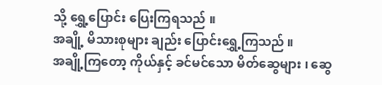သို့ ရွှေ့ပြောင်း ပြေးကြရသည် ။
အချို့ မိသားစုများ ချည်း ပြောင်းရွှေ့ကြသည် ။
အချို့ကြတော့ ကိုယ်နှင့် ခင်မင်သော မိတ်ဆွေများ ၊ ဆွေ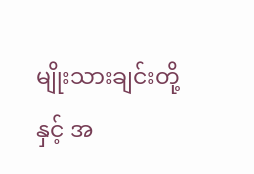မျိုးသားချင်းတို့ နှင့် အ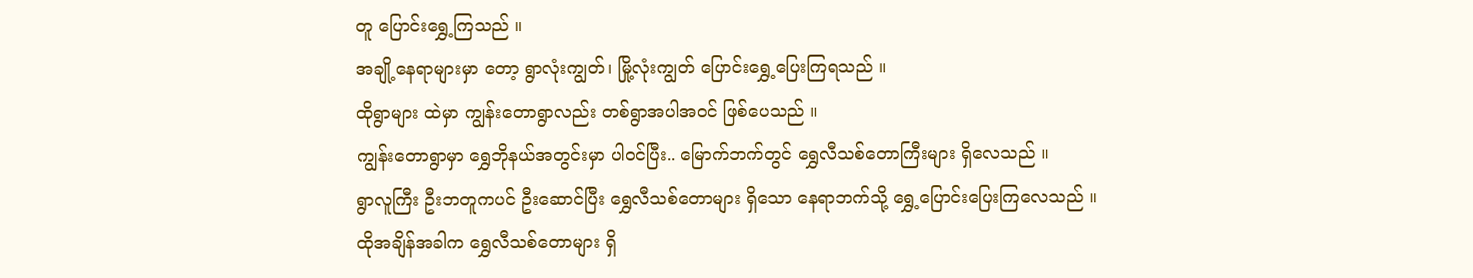တူ ပြောင်းရွှေ့ကြသည် ။
အချို့နေရာများမှာ တော့ ရွာလုံးကျွတ်၊ မြို့လုံးကျွတ် ပြောင်းရွှေ့ပြေးကြရသည် ။
ထိုရွာများ ထဲမှာ ကျွန်းတောရွာလည်း တစ်ရွာအပါအဝင် ဖြစ်ပေသည် ။
ကျွန်းတောရွာမှာ ရွှေဘိုနယ်အတွင်းမှာ ပါဝင်ပြီး.. မြောက်ဘက်တွင် ရွှေလီသစ်တောကြီးများ ရှိလေသည် ။
ရွာလူကြီး ဦးဘတူကပင် ဦးဆောင်ပြီး ရွှေလီသစ်တောများ ရှိသော နေရာဘက်သို့ ရွှေ့ပြောင်းပြေးကြလေသည် ။
ထိုအချိန်အခါက ရွှေလီသစ်တောများ ရှိ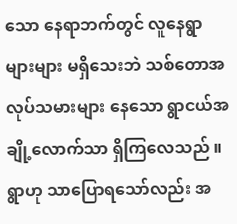သော နေရာဘက်တွင် လူနေရွာများများ မရှိသေးဘဲ သစ်တောအလုပ်သမားများ နေသော ရွာငယ်အချို့လောက်သာ ရှိကြလေသည် ။
ရွာဟု သာပြောရသော်လည်း အ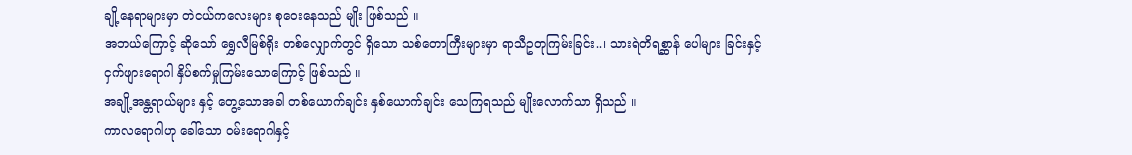ချို့နေရာများမှာ တဲငယ်ကလေးများ စုဝေးနေသည် မျိုး ဖြစ်သည် ။
အဘယ်ကြောင့် ဆိုသော် ရွှေလီမြစ်ရိုး တစ်လျှောက်တွင် ရှိသော သစ်တောကြီးများမှာ ရာသီဥတုကြမ်းခြင်း..၊ သားရဲတိရစ္ဆာန် ပေါများ ခြင်းနှင့် ငှက်ဖျားရောဂါ နှိပ်စက်မှုကြမ်းသောကြောင့် ဖြစ်သည် ။
အချို့အန္တရာယ်များ နှင့် တွေ့သောအခါ တစ်ယောက်ချင်း နှစ်ယောက်ချင်း သေကြရသည် မျိုးလောက်သာ ရှိသည် ။
ကာလရောဂါဟု ခေါ်သော ဝမ်းရောဂါနှင့်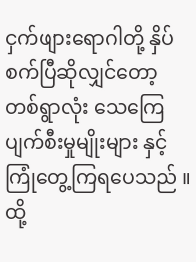ငှက်ဖျားရောဂါတို့ နှိပ်စက်ပြီဆိုလျှင်တော့ တစ်ရွာလုံး သေကြေပျက်စီးမှုမျိုးများ နှင့် ကြုံတွေ့ကြရပေသည် ။
ထို့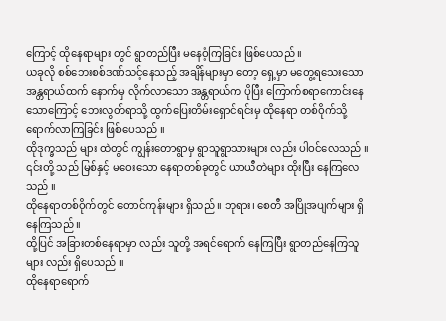ကြောင့် ထိုနေရာများ တွင် ရွာတည်ပြီး မနေဝံ့ကြခြင်း ဖြစ်ပေသည် ။
ယခုလို စစ်ဘေးစစ်ဒဏ်သင့်နေသည့် အချိန်များမှာ တော့ ရှေ့မှာ မတွေ့ရသေးသော အန္တရာယ်ထက် နောက်မှ လိုက်လာသော အန္တရာယ်က ပိုပြီး ကြောက်စရာကောင်းနေသောကြောင့် ဘေးလွတ်ရာသို့ ထွက်ပြေးတိမ်းရှောင်ရင်းမှ ထိုနေရာ တစ်ဝိုက်သို့ ရောက်လာကြခြင်း ဖြစ်ပေသည် ။
ထိုဒုက္ခသည် များ ထဲတွင် ကျွန်းတောရွာမှ ရွာသူရွာသားများ လည်း ပါဝင်လေသည် ။
၎င်းတို့ သည် မြစ်နှင့် မဝေးသော နေရာတစ်ခုတွင် ယာယီတဲများ ထိုးပြီး နေကြလေသည် ။
ထိုနေရာတစ်ဝိုက်တွင် တောင်ကုန်းများ ရှိသည် ။ ဘုရား၊ စေတီ အပြိုအပျက်များ ရှိနေကြသည် ။
ထို့ပြင် အခြားတစ်နေရာမှာ လည်း သူတို့ အရင်ရောက် နေကြပြီး ရွာတည်နေကြသူများ လည်း ရှိပေသည် ။
ထိုနေရာရောက်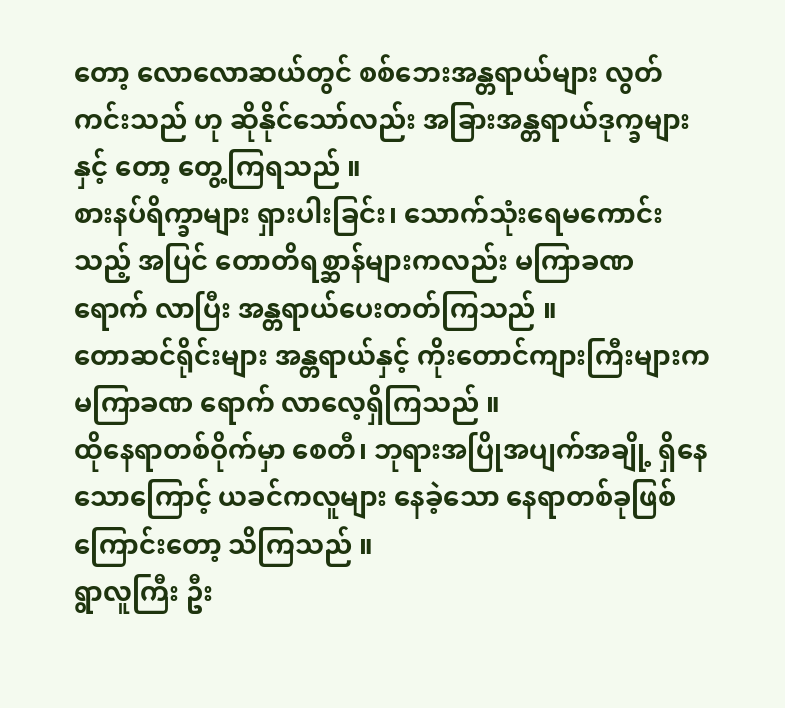တော့ လောလောဆယ်တွင် စစ်ဘေးအန္တရာယ်များ လွတ်ကင်းသည် ဟု ဆိုနိုင်သော်လည်း အခြားအန္တရာယ်ဒုက္ခများ နှင့် တော့ တွေ့ကြရသည် ။
စားနပ်ရိက္ခာများ ရှားပါးခြင်း၊ သောက်သုံးရေမကောင်းသည့် အပြင် တောတိရစ္ဆာန်များကလည်း မကြာခဏ ရောက် လာပြီး အန္တရာယ်ပေးတတ်ကြသည် ။
တောဆင်ရိုင်းများ အန္တရာယ်နှင့် ကိုးတောင်ကျားကြီးများက မကြာခဏ ရောက် လာလေ့ရှိကြသည် ။
ထိုနေရာတစ်ဝိုက်မှာ စေတီ၊ ဘုရားအပြိုအပျက်အချို့ ရှိနေသောကြောင့် ယခင်ကလူများ နေခဲ့သော နေရာတစ်ခုဖြစ်ကြောင်းတော့ သိကြသည် ။
ရွာလူကြီး ဦး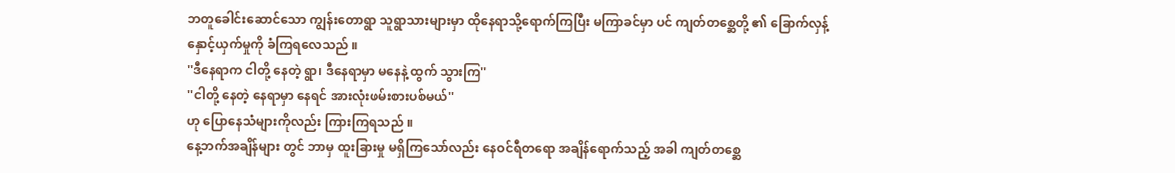ဘတူခေါင်းဆောင်သော ကျွန်းတောရွာ သူရွာသားများမှာ ထိုနေရာသို့ရောက်ကြပြီး မကြာခင်မှာ ပင် ကျတ်တစ္ဆေတို့ ၏ ခြောက်လှန့်နှောင့်ယှက်မှုကို ခံကြရလေသည် ။
''ဒီနေရာက ငါတို့ နေတဲ့ ရွာ၊ ဒီနေရာမှာ မနေနဲ့ ထွက် သွားကြ''
''ငါတို့ နေတဲ့ နေရာမှာ နေရင် အားလုံးဖမ်းစားပစ်မယ်''
ဟု ပြောနေသံများကိုလည်း ကြားကြရသည် ။
နေ့ဘက်အချိန်များ တွင် ဘာမှ ထူးခြားမှု မရှိကြသော်လည်း နေဝင်ရီတရော အချိန်ရောက်သည့် အခါ ကျတ်တစ္ဆေ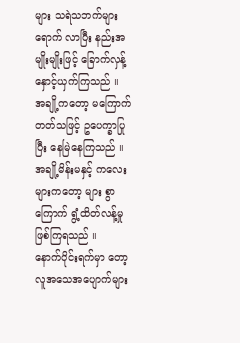များ သရဲသဘက်များ ရောက် လာပြီး နည်းအမျိုးမျိုးဖြင့် ခြောက်လှန့်နှောင့်ယှက်ကြသည် ။
အချို့ကတော့ မကြောက်တတ်သဖြင့် ဥပေက္ခာပြုပြီး နေမြဲနေကြသည် ။
အချို့မိန်းမနှင့် ကလေးများကတော့ များ စွာကြောက် ရွံ့ထိတ်လန့်မှု ဖြစ်ကြရသည် ။
နောက်ပိုင်းရက်မှာ တော့ လူအသေအပျောက်များ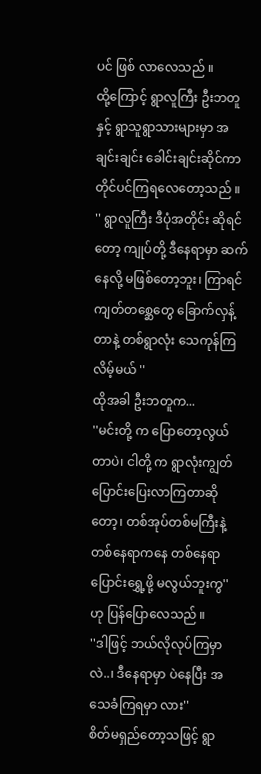ပင် ဖြစ် လာလေသည် ။
ထို့ကြောင့် ရွာလူကြီး ဦးဘတူနှင့် ရွာသူရွာသားများမှာ အချင်းချင်း ခေါင်းချင်းဆိုင်ကာ တိုင်ပင်ကြရလေတော့သည် ။
'' ရွာလူကြီး ဒီပုံအတိုင်း ဆိုရင်တော့ ကျုပ်တို့ ဒီနေရာမှာ ဆက်နေလို့ မဖြစ်တော့ဘူး၊ ကြာရင် ကျတ်တစ္ဆေတွေ ခြောက်လှန့်တာနဲ့ တစ်ရွာလုံး သေကုန်ကြလိမ့်မယ် ''
ထိုအခါ ဦးဘတူက...
''မင်းတို့ က ပြောတော့လွယ်တာပဲ၊ ငါတို့ က ရွာလုံးကျွတ် ပြောင်းပြေးလာကြတာဆိုတော့၊ တစ်အုပ်တစ်မကြီးနဲ့ တစ်နေရာကနေ တစ်နေရာပြောင်းရွှေ့ဖို့ မလွယ်ဘူးကွ'' ဟု ပြန်ပြောလေသည် ။
''ဒါဖြင့် ဘယ်လိုလုပ်ကြမှာ လဲ..၊ ဒီနေရာမှာ ပဲနေပြီး အသေခံကြရမှာ လား''
စိတ်မရှည်တော့သဖြင့် ရွာ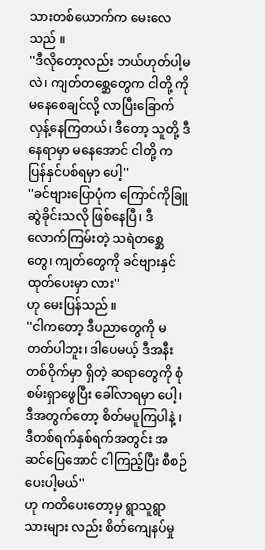သားတစ်ယောက်က မေးလေသည် ။
''ဒီလိုတော့လည်း ဘယ်ဟုတ်ပါ့မလဲ၊ ကျတ်တစ္ဆေတွေက ငါတို့ ကို မနေစေချင်လို့ လာပြီးခြောက်လှန့်နေကြတယ်၊ ဒီတော့ သူတို့ ဒီနေရာမှာ မနေအောင် ငါတို့ က ပြန်နှင်ပစ်ရမှာ ပေါ့''
''ခင်ဗျားပြောပုံက ကြောင်ကိုခြူဆွဲခိုင်းသလို ဖြစ်နေပြီ၊ ဒီလောက်ကြမ်းတဲ့ သရဲတစ္ဆေတွေ၊ ကျတ်တွေကို ခင်ဗျားနှင်ထုတ်ပေးမှာ လား''
ဟု မေးပြန်သည် ။
''ငါကတော့ ဒီပညာတွေကို မတတ်ပါဘူး၊ ဒါပေမယ့် ဒီအနီးတစ်ဝိုက်မှာ ရှိတဲ့ ဆရာတွေကို စုံစမ်းရှာဖွေပြီး ခေါ်လာရမှာ ပေါ့၊ ဒီအတွက်တော့ စိတ်မပူကြပါနဲ့ ၊ ဒီတစ်ရက်နှစ်ရက်အတွင်း အဆင်ပြေအောင် ငါကြည့်ပြီး စီစဉ်ပေးပါ့မယ်''
ဟု ကတိပေးတော့မှ ရွာသူရွာသားများ လည်း စိတ်ကျေနပ်မှု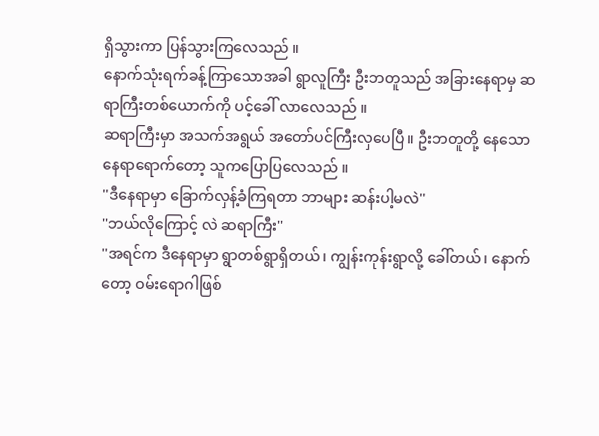ရှိသွားကာ ပြန်သွားကြလေသည် ။
နောက်သုံးရက်ခန့်ကြာသောအခါ ရွာလူကြီး ဦးဘတူသည် အခြားနေရာမှ ဆရာကြီးတစ်ယောက်ကို ပင့်ခေါ် လာလေသည် ။
ဆရာကြီးမှာ အသက်အရွယ် အတော်ပင်ကြီးလှပေပြီ။ ဦးဘတူတို့ နေသောနေရာရောက်တော့ သူကပြောပြလေသည် ။
''ဒီနေရာမှာ ခြောက်လှန့်ခံကြရတာ ဘာများ ဆန်းပါ့မလဲ''
''ဘယ်လိုကြောင့် လဲ ဆရာကြီး''
''အရင်က ဒီနေရာမှာ ရွာတစ်ရွာရှိတယ်၊ ကျွန်းကုန်းရွာလို့ ခေါ်တယ်၊ နောက်တော့ ဝမ်းရောဂါဖြစ်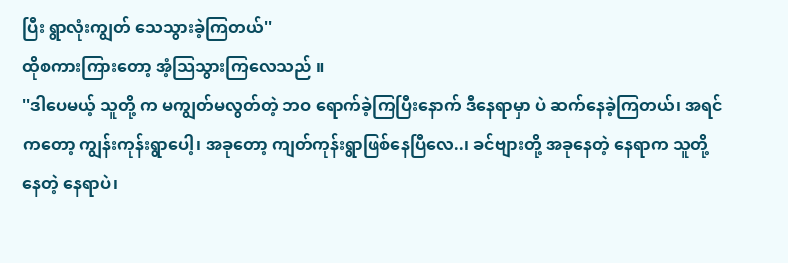ပြီး ရွာလုံးကျွတ် သေသွားခဲ့ကြတယ်''
ထိုစကားကြားတော့ အံ့သြသွားကြလေသည် ။
''ဒါပေမယ့် သူတို့ က မကျွတ်မလွတ်တဲ့ ဘဝ ရောက်ခဲ့ကြပြီးနောက် ဒီနေရာမှာ ပဲ ဆက်နေခဲ့ကြတယ်၊ အရင်ကတော့ ကျွန်းကုန်းရွာပေါ့၊ အခုတော့ ကျတ်ကုန်းရွာဖြစ်နေပြီလေ..၊ ခင်ဗျားတို့ အခုနေတဲ့ နေရာက သူတို့ နေတဲ့ နေရာပဲ၊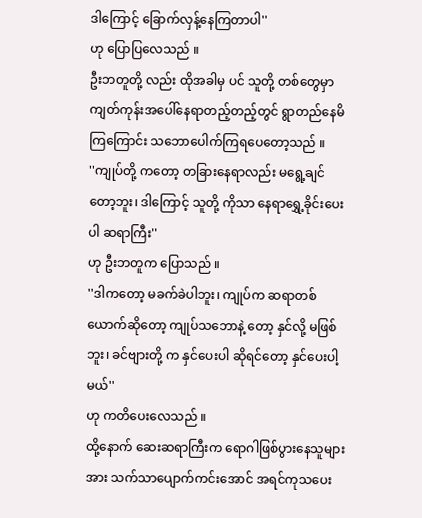ဒါကြောင့် ခြောက်လှန့်နေကြတာပါ''
ဟု ပြောပြလေသည် ။
ဦးဘတူတို့ လည်း ထိုအခါမှ ပင် သူတို့ တစ်တွေမှာ ကျတ်ကုန်းအပေါ်နေရာတည့်တည့်တွင် ရွာတည်နေမိကြကြောင်း သဘောပေါက်ကြရပေတော့သည် ။
''ကျုပ်တို့ ကတော့ တခြားနေရာလည်း မရွေ့ချင်တော့ဘူး၊ ဒါကြောင့် သူတို့ ကိုသာ နေရာရွှေ့ခိုင်းပေးပါ ဆရာကြီး''
ဟု ဦးဘတူက ပြောသည် ။
''ဒါကတော့ မခက်ခဲပါဘူး၊ ကျုပ်က ဆရာတစ်ယောက်ဆိုတော့ ကျုပ်သဘောနဲ့ တော့ နှင်လို့ မဖြစ်ဘူး၊ ခင်ဗျားတို့ က နှင်ပေးပါ ဆိုရင်တော့ နှင်ပေးပါ့မယ်''
ဟု ကတိပေးလေသည် ။
ထို့နောက် ဆေးဆရာကြီးက ရောဂါဖြစ်ပွားနေသူများအား သက်သာပျောက်ကင်းအောင် အရင်ကုသပေး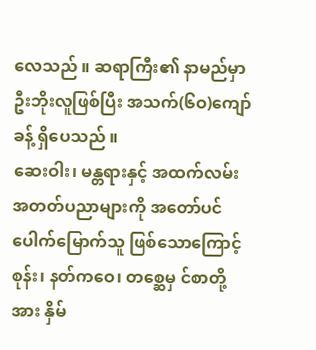လေသည် ။ ဆရာကြီး၏ နာမည်မှာ ဦးဘိုးလူဖြစ်ပြီး အသက်(၆ဝ)ကျော်ခန့် ရှိပေသည် ။
ဆေးဝါး၊ မန္တရားနှင့် အထက်လမ်း အတတ်ပညာများကို အတော်ပင်ပေါက်မြောက်သူ ဖြစ်သောကြောင့် စုန်း၊ နတ်ကဝေ၊ တစ္ဆေမှ င်စာတို့ အား နှိမ်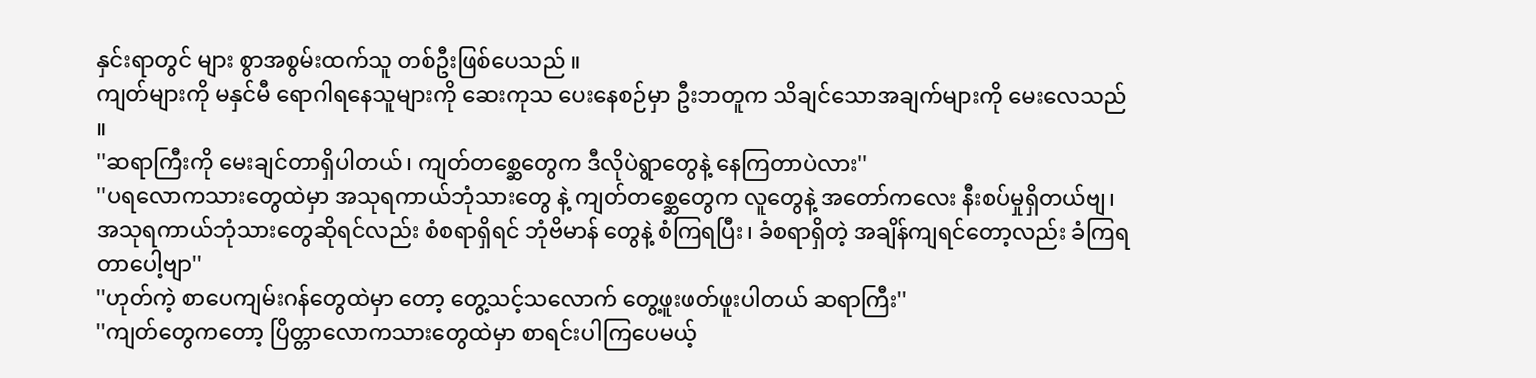နှင်းရာတွင် များ စွာအစွမ်းထက်သူ တစ်ဦးဖြစ်ပေသည် ။
ကျတ်များကို မနှင်မီ ရောဂါရနေသူများကို ဆေးကုသ ပေးနေစဉ်မှာ ဦးဘတူက သိချင်သောအချက်များကို မေးလေသည် ။
''ဆရာကြီးကို မေးချင်တာရှိပါတယ်၊ ကျတ်တစ္ဆေတွေက ဒီလိုပဲရွာတွေနဲ့ နေကြတာပဲလား''
''ပရလောကသားတွေထဲမှာ အသုရကာယ်ဘုံသားတွေ နဲ့ ကျတ်တစ္ဆေတွေက လူတွေနဲ့ အတော်ကလေး နီးစပ်မှုရှိတယ်ဗျ၊ အသုရကာယ်ဘုံသားတွေဆိုရင်လည်း စံစရာရှိရင် ဘုံဗိမာန် တွေနဲ့ စံကြရပြီး၊ ခံစရာရှိတဲ့ အချိန်ကျရင်တော့လည်း ခံကြရတာပေါ့ဗျာ''
''ဟုတ်ကဲ့ စာပေကျမ်းဂန်တွေထဲမှာ တော့ တွေ့သင့်သလောက် တွေ့ဖူးဖတ်ဖူးပါတယ် ဆရာကြီး''
''ကျတ်တွေကတော့ ပြိတ္တာလောကသားတွေထဲမှာ စာရင်းပါကြပေမယ့်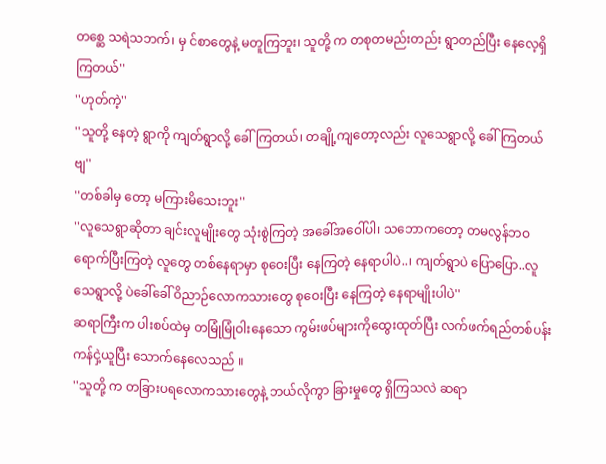တစ္ဆေ သရဲသဘက်၊ မှ င်စာတွေနဲ့ မတူကြဘူး၊ သူတို့ က တစုတမည်းတည်း ရွာတည်ပြီး နေလေ့ရှိကြတယ်''
''ဟုတ်ကဲ့''
''သူတို့ နေတဲ့ ရွာကို ကျတ်ရွာလို့ ခေါ်ကြတယ်၊ တချို့ကျတော့လည်း လူသေရွာလို့ ခေါ်ကြတယ်ဗျ''
''တစ်ခါမှ တော့ မကြားမိသေးဘူး''
''လူသေရွာဆိုတာ ချင်းလူမျိုးတွေ သုံးစွဲကြတဲ့ အခေါ်အဝေါ်ပါ၊ သဘောကတော့ တမလွန်ဘဝရောက်ပြီးကြတဲ့ လူတွေ တစ်နေရာမှာ စုဝေးပြီး နေကြတဲ့ နေရာပါပဲ..၊ ကျတ်ရွာပဲ ပြောပြော..လူသေရွာလို့ ပဲခေါ်ခေါ် ဝိညာဉ်လောကသားတွေ စုဝေးပြီး နေကြတဲ့ နေရာမျိုးပါပဲ''
ဆရာကြီးက ပါးစပ်ထဲမှ တမြုံမြုံဝါးနေသော ကွမ်းဖပ်များကိုထွေးထုတ်ပြီး လက်ဖက်ရည်တစ်ပန်းကန်ငှဲ့ယူပြီး သောက်နေလေသည် ။
''သူတို့ က တခြားပရလောကသားတွေနဲ့ ဘယ်လိုကွာ ခြားမှုတွေ ရှိကြသလဲ ဆရာ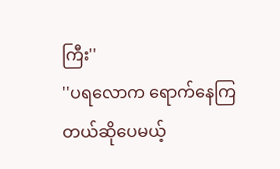ကြီး''
''ပရလောက ရောက်နေကြတယ်ဆိုပေမယ့်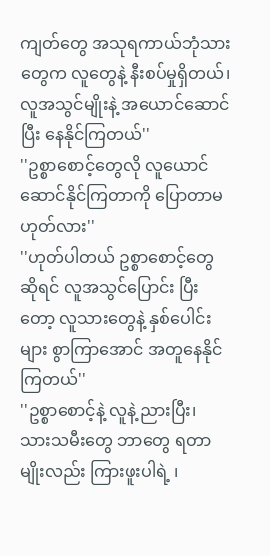ကျတ်တွေ အသုရကာယ်ဘုံသားတွေက လူတွေနဲ့ နီးစပ်မှုရှိတယ်၊ လူအသွင်မျိုးနဲ့ အယောင်ဆောင်ပြီး နေနိုင်ကြတယ်''
''ဥစ္စာစောင့်တွေလို လူယောင်ဆောင်နိုင်ကြတာကို ပြောတာမဟုတ်လား''
''ဟုတ်ပါတယ် ဥစ္စာစောင့်တွေဆိုရင် လူအသွင်ပြောင်း ပြီးတော့ လူသားတွေနဲ့ နှစ်ပေါင်းများ စွာကြာအောင် အတူနေနိုင်ကြတယ်''
''ဥစ္စာစောင့်နဲ့ လူနဲ့ ညားပြီး၊ သားသမီးတွေ ဘာတွေ ရတာမျိုးလည်း ကြားဖူးပါရဲ့ ၊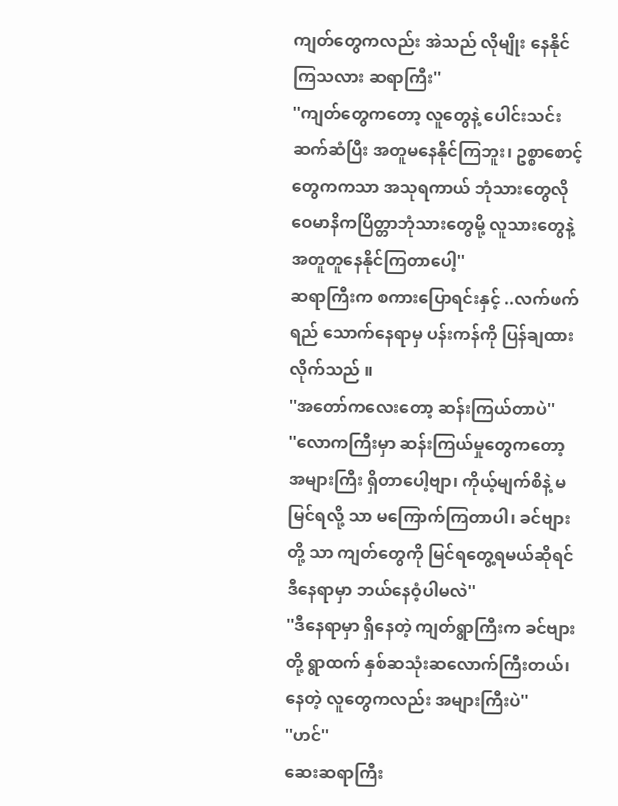ကျတ်တွေကလည်း အဲသည် လိုမျိုး နေနိုင်ကြသလား ဆရာကြီး''
''ကျတ်တွေကတော့ လူတွေနဲ့ ပေါင်းသင်းဆက်ဆံပြီး အတူမနေနိုင်ကြဘူး၊ ဥစ္စာစောင့်တွေကကသာ အသုရကာယ် ဘုံသားတွေလို ဝေမာနိကပြိတ္တာဘုံသားတွေမို့ လူသားတွေနဲ့ အတူတူနေနိုင်ကြတာပေါ့''
ဆရာကြီးက စကားပြောရင်းနှင့် ..လက်ဖက်ရည် သောက်နေရာမှ ပန်းကန်ကို ပြန်ချထားလိုက်သည် ။
''အတော်ကလေးတော့ ဆန်းကြယ်တာပဲ''
''လောကကြီးမှာ ဆန်းကြယ်မှုတွေကတော့ အများကြီး ရှိတာပေါ့ဗျာ၊ ကိုယ့်မျက်စိနဲ့ မမြင်ရလို့ သာ မကြောက်ကြတာပါ၊ ခင်ဗျားတို့ သာ ကျတ်တွေကို မြင်ရတွေ့ရမယ်ဆိုရင် ဒီနေရာမှာ ဘယ်နေဝံ့ပါမလဲ''
''ဒီနေရာမှာ ရှိနေတဲ့ ကျတ်ရွာကြီးက ခင်ဗျားတို့ ရွာထက် နှစ်ဆသုံးဆလောက်ကြီးတယ်၊ နေတဲ့ လူတွေကလည်း အများကြီးပဲ''
''ဟင်''
ဆေးဆရာကြီး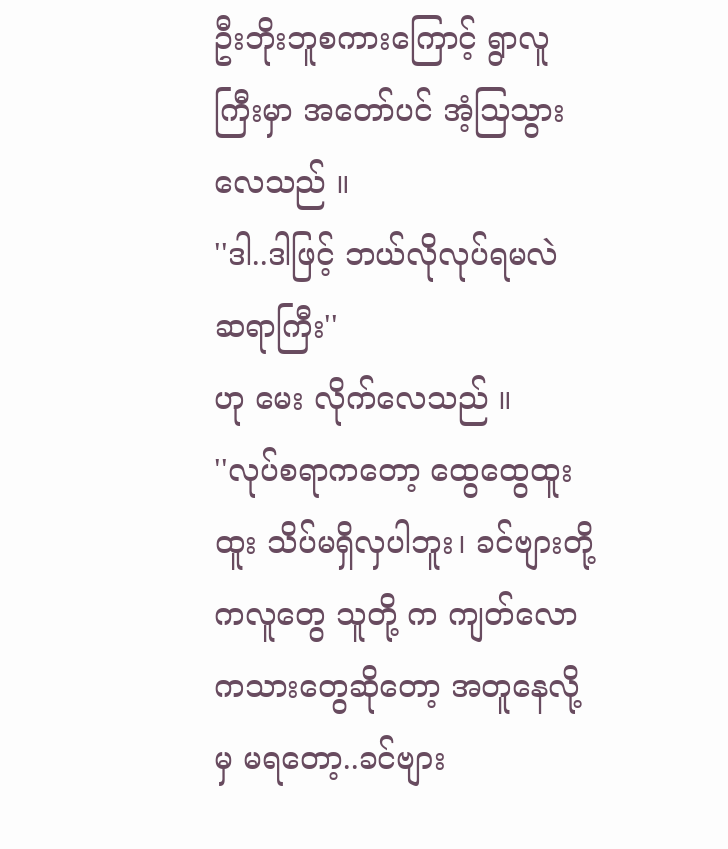ဦးဘိုးဘူစကားကြောင့် ရွာလူကြီးမှာ အတော်ပင် အံ့သြသွားလေသည် ။
''ဒါ..ဒါဖြင့် ဘယ်လိုလုပ်ရမလဲ ဆရာကြီး''
ဟု မေး လိုက်လေသည် ။
''လုပ်စရာကတော့ ထွေထွေထူးထူး သိပ်မရှိလှပါဘူး၊ ခင်ဗျားတို့ ကလူတွေ သူတို့ က ကျတ်လောကသားတွေဆိုတော့ အတူနေလို့ မှ မရတော့..ခင်ဗျား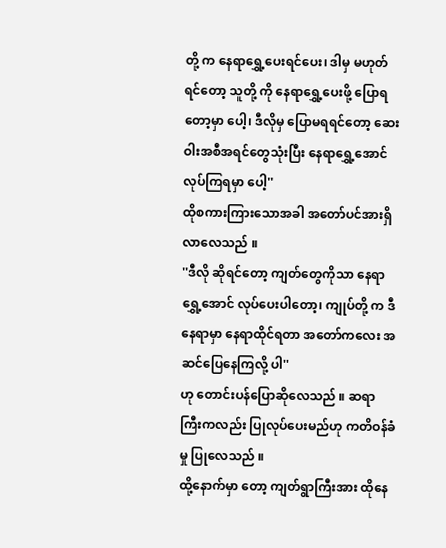တို့ က နေရာရွှေ့ပေးရင်ပေး၊ ဒါမှ မဟုတ်ရင်တော့ သူတို့ ကို နေရာရွှေ့ပေးဖို့ ပြောရတော့မှာ ပေါ့၊ ဒီလိုမှ ပြောမရရင်တော့ ဆေးဝါးအစီအရင်တွေသုံးပြီး နေရာရွှေ့အောင် လုပ်ကြရမှာ ပေါ့''
ထိုစကားကြားသောအခါ အတော်ပင်အားရှိ လာလေသည် ။
''ဒီလို ဆိုရင်တော့ ကျတ်တွေကိုသာ နေရာရွှေ့အောင် လုပ်ပေးပါတော့၊ ကျုပ်တို့ က ဒီနေရာမှာ နေရာထိုင်ရတာ အတော်ကလေး အဆင်ပြေနေကြလို့ ပါ''
ဟု တောင်းပန်ပြောဆိုလေသည် ။ ဆရာကြီးကလည်း ပြုလုပ်ပေးမည်ဟု ကတိဝန်ခံမှု ပြုလေသည် ။
ထို့နောက်မှာ တော့ ကျတ်ရွာကြီးအား ထိုနေ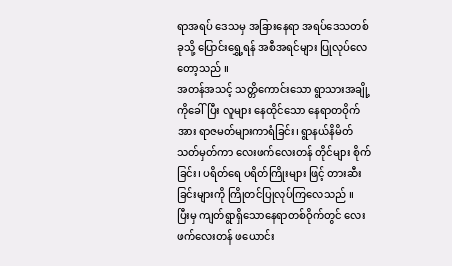ရာအရပ် ဒေသမှ အခြားနေရာ အရပ်ဒေသတစ်ခုသို့ ပြောင်းရွှေ့ရန် အစီအရင်များ ပြုလုပ်လေတော့သည် ။
အတန်အသင့် သတ္တိကောင်းသော ရွာသားအချို့ကိုခေါ်ပြီး လူများ နေထိုင်သော နေရာတဝိုက်အား ရာဇမတ်များကာရံခြင်း၊ ရွာနယ်နိမိတ်သတ်မှတ်ကာ လေးဖက်လေးတန် တိုင်များ စိုက်ခြင်း၊ ပရိတ်ရေ ပရိတ်ကြိုးများ ဖြင့် တားဆီးခြင်းများကို ကြိုတင်ပြုလုပ်ကြလေသည် ။
ပြီးမှ ကျတ်ရွာရှိသောနေရာတစ်ဝိုက်တွင် လေးဖက်လေးတန် ဖယောင်း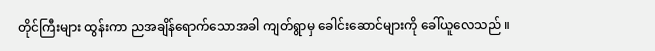တိုင်ကြီးများ ထွန်းကာ ညအချိန်ရောက်သောအခါ ကျတ်ရွာမှ ခေါင်းဆောင်များကို ခေါ်ယူလေသည် ။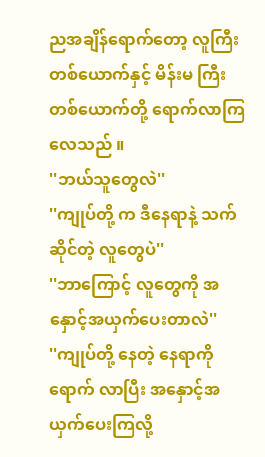ညအချိန်ရောက်တော့ လူကြီးတစ်ယောက်နှင့် မိန်းမ ကြီးတစ်ယောက်တို့ ရောက်လာကြလေသည် ။
''ဘယ်သူတွေလဲ''
''ကျုပ်တို့ က ဒီနေရာနဲ့ သက်ဆိုင်တဲ့ လူတွေပဲ''
''ဘာကြောင့် လူတွေကို အနှောင့်အယှက်ပေးတာလဲ''
''ကျုပ်တို့ နေတဲ့ နေရာကိုရောက် လာပြီး အနှောင့်အယှက်ပေးကြလို့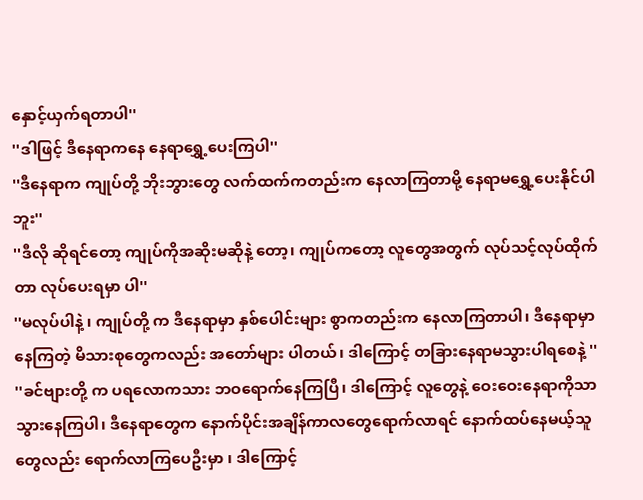နှောင့်ယှက်ရတာပါ''
''ဒါဖြင့် ဒီနေရာကနေ နေရာရွှေ့ပေးကြပါ''
''ဒီနေရာက ကျုပ်တို့ ဘိုးဘွားတွေ လက်ထက်ကတည်းက နေလာကြတာမို့ နေရာမရွှေ့ပေးနိုင်ပါဘူး''
''ဒီလို ဆိုရင်တော့ ကျုပ်ကိုအဆိုးမဆိုနဲ့ တော့၊ ကျုပ်ကတော့ လူတွေအတွက် လုပ်သင့်လုပ်ထိုက်တာ လုပ်ပေးရမှာ ပါ''
''မလုပ်ပါနဲ့ ၊ ကျုပ်တို့ က ဒီနေရာမှာ နှစ်ပေါင်းများ စွာကတည်းက နေလာကြတာပါ၊ ဒီနေရာမှာ နေကြတဲ့ မိသားစုတွေကလည်း အတော်များ ပါတယ်၊ ဒါကြောင့် တခြားနေရာမသွားပါရစေနဲ့ ''
''ခင်ဗျားတို့ က ပရလောကသား ဘဝရောက်နေကြပြီ၊ ဒါကြောင့် လူတွေနဲ့ ဝေးဝေးနေရာကိုသာ သွားနေကြပါ၊ ဒီနေရာတွေက နောက်ပိုင်းအချိန်ကာလတွေရောက်လာရင် နောက်ထပ်နေမယ့်သူတွေလည်း ရောက်လာကြပေဦးမှာ ၊ ဒါကြောင့်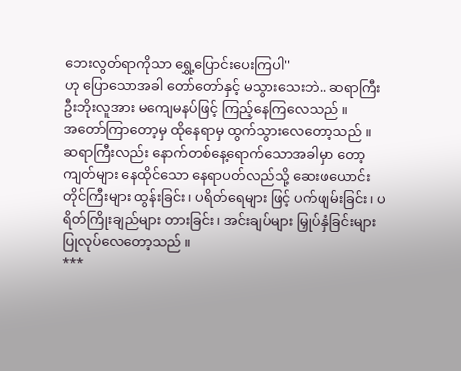ဘေးလွတ်ရာကိုသာ ရွှေ့ပြောင်းပေးကြပါ''
ဟု ပြောသောအခါ တော်တော်နှင့် မသွားသေးဘဲ.. ဆရာကြီးဦးဘိုးလူအား မကျေမနပ်ဖြင့် ကြည့်နေကြလေသည် ။
အတော်ကြာတော့မှ ထိုနေရာမှ ထွက်သွားလေတော့သည် ။
ဆရာကြီးလည်း နောက်တစ်နေ့ရောက်သောအခါမှာ တော့ ကျတ်များ နေထိုင်သော နေရာပတ်လည်သို့ ဆေးဖယောင်းတိုင်ကြီးများ ထွန်းခြင်း၊ ပရိတ်ရေများ ဖြင့် ပက်ဖျမ်းခြင်း၊ ပရိတ်ကြိုးချည်များ တားခြင်း၊ အင်းချပ်များ မြှုပ်နှံခြင်းများ ပြုလုပ်လေတော့သည် ။
***